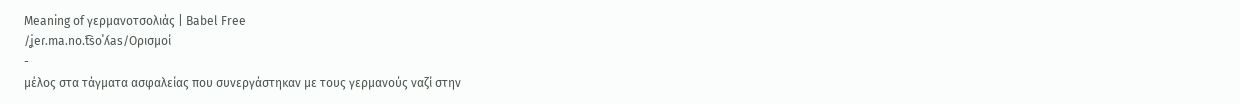Meaning of γερμανοτσολιάς | Babel Free
/ʝeɾ.ma.no.t͡soˈʎas/Ορισμοί
-
μέλος στα τάγματα ασφαλείας που συνεργάστηκαν με τους γερμανούς ναζί στην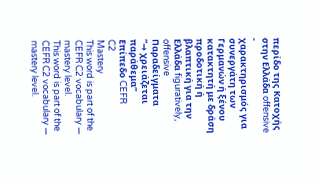περίδο της Κατοχής στην Ελλάδα offensive
-
χαρακτηρισμός για συνεργάτη των Γερμανών ή ξένου κατακτητή με δράση προδοτική ή βλαπτική για την Ελλάδα figuratively, offensive
Παραδείγματα
“→ χρειάζεται παράθεμα”
Επίπεδο CEFR
C2
Mastery
This word is part of the CEFR C2 vocabulary — mastery level.
This word is part of the CEFR C2 vocabulary — mastery level.